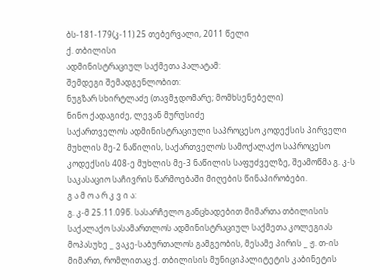ბს-181-179(კ-11) 25 თებერვალი, 2011 წელი
ქ. თბილისი
ადმინისტრაციულ საქმეთა პალატამ:
შემდეგი შემადგენლობით:
ნუგზარ სხირტლაძე (თავმჯდომარე; მომხსენებელი)
ნინო ქადაგიძე, ლევან მურუსიძე
საქართველოს ადმინისტრაციული საპროცესო კოდექსის პირველი მუხლის მე-2 ნაწილის, საქართველოს სამოქალაქო საპროცესო კოდექსის 408-ე მუხლის მე-3 ნაწილის საფუძველზე, შეამოწმა გ. კ-ს საკასაციო საჩივრის წარმოებაში მიღების წინაპირობები.
გ ა მ ო ა რ კ ვ ი ა:
გ. კ-მ 25.11.09წ. სასარჩელო განცხადებით მიმართა თბილისის საქალაქო სასამართლოს ადმინისტრაციულ საქმეთა კოლეგიას მოპასუხე _ ვაკე-საბურთალოს გამგეობის, მესამე პირის _ ჟ. თ-ის მიმართ, რომლითაც ქ. თბილისის მუნიციპალიტეტის კაბინეტის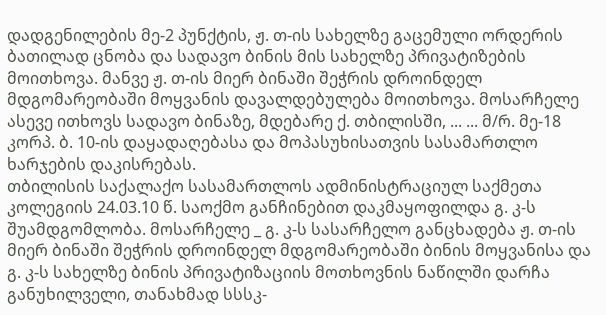დადგენილების მე-2 პუნქტის, ჟ. თ-ის სახელზე გაცემული ორდერის ბათილად ცნობა და სადავო ბინის მის სახელზე პრივატიზების მოითხოვა. მანვე ჟ. თ-ის მიერ ბინაში შეჭრის დროინდელ მდგომარეობაში მოყვანის დავალდებულება მოითხოვა. მოსარჩელე ასევე ითხოვს სადავო ბინაზე, მდებარე ქ. თბილისში, ... ... მ/რ. მე-18 კორპ. ბ. 10-ის დაყადაღებასა და მოპასუხისათვის სასამართლო ხარჯების დაკისრებას.
თბილისის საქალაქო სასამართლოს ადმინისტრაციულ საქმეთა კოლეგიის 24.03.10 წ. საოქმო განჩინებით დაკმაყოფილდა გ. კ-ს შუამდგომლობა. მოსარჩელე _ გ. კ-ს სასარჩელო განცხადება ჟ. თ-ის მიერ ბინაში შეჭრის დროინდელ მდგომარეობაში ბინის მოყვანისა და გ. კ-ს სახელზე ბინის პრივატიზაციის მოთხოვნის ნაწილში დარჩა განუხილველი, თანახმად სსსკ-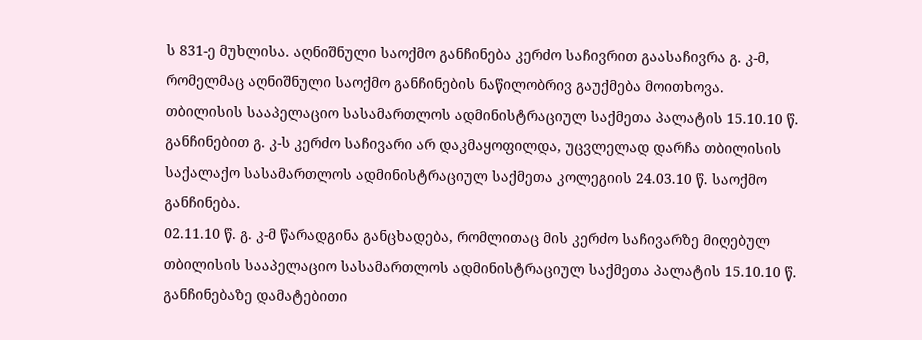ს 831-ე მუხლისა. აღნიშნული საოქმო განჩინება კერძო საჩივრით გაასაჩივრა გ. კ-მ, რომელმაც აღნიშნული საოქმო განჩინების ნაწილობრივ გაუქმება მოითხოვა.
თბილისის სააპელაციო სასამართლოს ადმინისტრაციულ საქმეთა პალატის 15.10.10 წ. განჩინებით გ. კ-ს კერძო საჩივარი არ დაკმაყოფილდა, უცვლელად დარჩა თბილისის საქალაქო სასამართლოს ადმინისტრაციულ საქმეთა კოლეგიის 24.03.10 წ. საოქმო განჩინება.
02.11.10 წ. გ. კ-მ წარადგინა განცხადება, რომლითაც მის კერძო საჩივარზე მიღებულ თბილისის სააპელაციო სასამართლოს ადმინისტრაციულ საქმეთა პალატის 15.10.10 წ. განჩინებაზე დამატებითი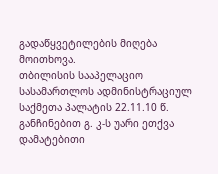გადაწყვეტილების მიღება მოითხოვა.
თბილისის სააპელაციო სასამართლოს ადმინისტრაციულ საქმეთა პალატის 22.11.10 წ. განჩინებით გ. კ-ს უარი ეთქვა დამატებითი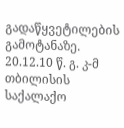გადაწყვეტილების გამოტანაზე.
20.12.10 წ. გ. კ-მ თბილისის საქალაქო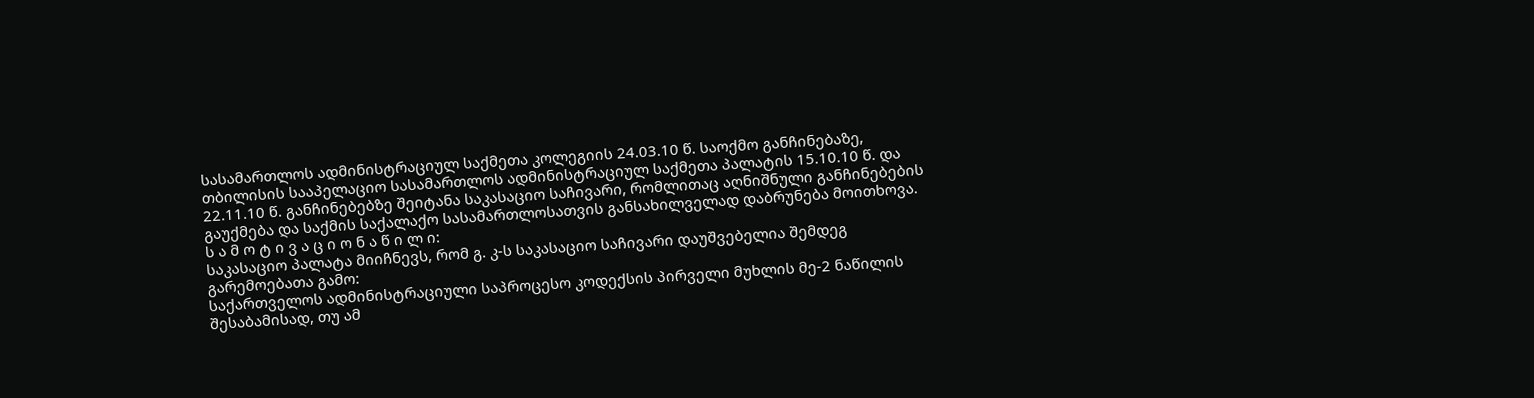სასამართლოს ადმინისტრაციულ საქმეთა კოლეგიის 24.03.10 წ. საოქმო განჩინებაზე, თბილისის სააპელაციო სასამართლოს ადმინისტრაციულ საქმეთა პალატის 15.10.10 წ. და 22.11.10 წ. განჩინებებზე შეიტანა საკასაციო საჩივარი, რომლითაც აღნიშნული განჩინებების გაუქმება და საქმის საქალაქო სასამართლოსათვის განსახილველად დაბრუნება მოითხოვა.
ს ა მ ო ტ ი ვ ა ც ი ო ნ ა წ ი ლ ი:
საკასაციო პალატა მიიჩნევს, რომ გ. კ-ს საკასაციო საჩივარი დაუშვებელია შემდეგ გარემოებათა გამო:
საქართველოს ადმინისტრაციული საპროცესო კოდექსის პირველი მუხლის მე-2 ნაწილის შესაბამისად, თუ ამ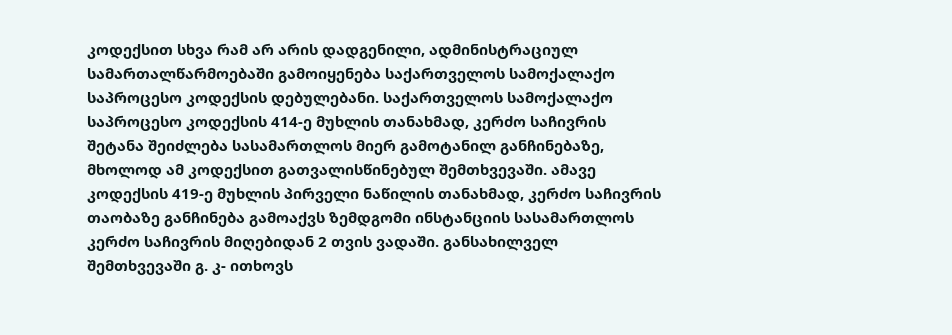კოდექსით სხვა რამ არ არის დადგენილი, ადმინისტრაციულ სამართალწარმოებაში გამოიყენება საქართველოს სამოქალაქო საპროცესო კოდექსის დებულებანი. საქართველოს სამოქალაქო საპროცესო კოდექსის 414-ე მუხლის თანახმად, კერძო საჩივრის შეტანა შეიძლება სასამართლოს მიერ გამოტანილ განჩინებაზე, მხოლოდ ამ კოდექსით გათვალისწინებულ შემთხვევაში. ამავე კოდექსის 419-ე მუხლის პირველი ნაწილის თანახმად, კერძო საჩივრის თაობაზე განჩინება გამოაქვს ზემდგომი ინსტანციის სასამართლოს კერძო საჩივრის მიღებიდან 2 თვის ვადაში. განსახილველ შემთხვევაში გ. კ- ითხოვს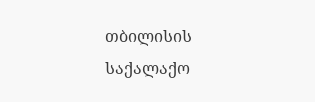თბილისის საქალაქო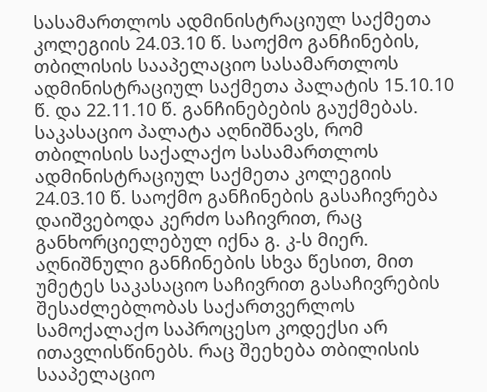სასამართლოს ადმინისტრაციულ საქმეთა კოლეგიის 24.03.10 წ. საოქმო განჩინების, თბილისის სააპელაციო სასამართლოს ადმინისტრაციულ საქმეთა პალატის 15.10.10 წ. და 22.11.10 წ. განჩინებების გაუქმებას. საკასაციო პალატა აღნიშნავს, რომ თბილისის საქალაქო სასამართლოს ადმინისტრაციულ საქმეთა კოლეგიის 24.03.10 წ. საოქმო განჩინების გასაჩივრება დაიშვებოდა კერძო საჩივრით, რაც განხორციელებულ იქნა გ. კ-ს მიერ. აღნიშნული განჩინების სხვა წესით, მით უმეტეს საკასაციო საჩივრით გასაჩივრების შესაძლებლობას საქართვერლოს სამოქალაქო საპროცესო კოდექსი არ ითავლისწინებს. რაც შეეხება თბილისის სააპელაციო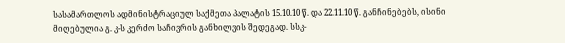სასამართლოს ადმინისტრაციულ საქმეთა პალატის 15.10.10 წ. და 22.11.10 წ. განჩინებებს, ისინი მიღებულია გ. კ-ს კერძო საჩივრის განხილვის შედეგად. სსკ-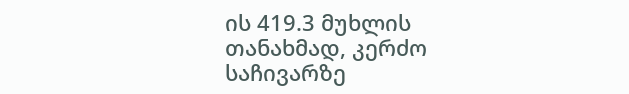ის 419.3 მუხლის თანახმად, კერძო საჩივარზე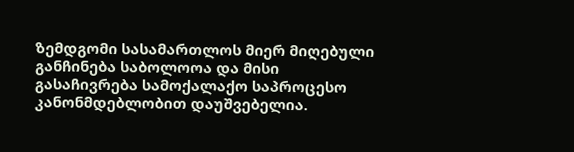ზემდგომი სასამართლოს მიერ მიღებული განჩინება საბოლოოა და მისი გასაჩივრება სამოქალაქო საპროცესო კანონმდებლობით დაუშვებელია.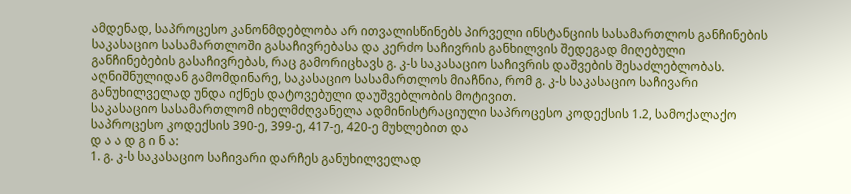ამდენად, საპროცესო კანონმდებლობა არ ითვალისწინებს პირველი ინსტანციის სასამართლოს განჩინების საკასაციო სასამართლოში გასაჩივრებასა და კერძო საჩივრის განხილვის შედეგად მიღებული განჩინებების გასაჩივრებას, რაც გამორიცხავს გ. კ-ს საკასაციო საჩივრის დაშვების შესაძლებლობას.
აღნიშნულიდან გამომდინარე, საკასაციო სასამართლოს მიაჩნია, რომ გ. კ-ს საკასაციო საჩივარი განუხილველად უნდა იქნეს დატოვებული დაუშვებლობის მოტივით.
საკასაციო სასამართლომ იხელმძღვანელა ადმინისტრაციული საპროცესო კოდექსის 1.2, სამოქალაქო საპროცესო კოდექსის 390-ე, 399-ე, 417-ე, 420-ე მუხლებით და
დ ა ა დ გ ი ნ ა:
1. გ. კ-ს საკასაციო საჩივარი დარჩეს განუხილველად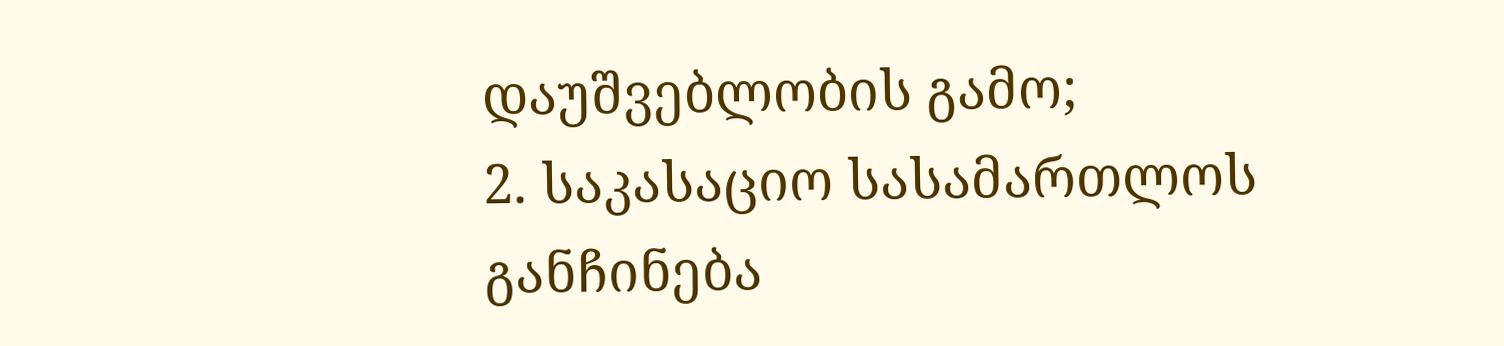დაუშვებლობის გამო;
2. საკასაციო სასამართლოს განჩინება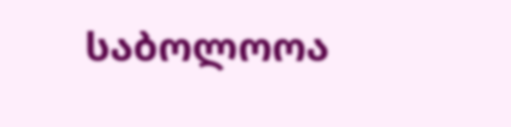საბოლოოა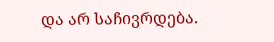და არ საჩივრდება.